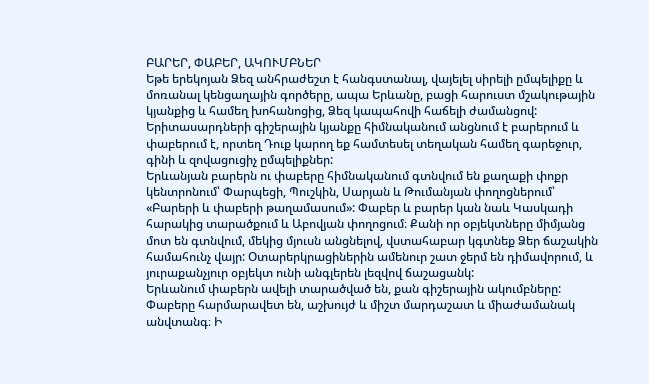ԲԱՐԵՐ, ՓԱԲԵՐ, ԱԿՈՒՄԲՆԵՐ
Եթե երեկոյան Ձեզ անհրաժեշտ է հանգստանալ, վայելել սիրելի ըմպելիքը և մոռանալ կենցաղային գործերը, ապա Երևանը, բացի հարուստ մշակութային կյանքից և համեղ խոհանոցից, Ձեզ կապահովի հաճելի ժամանցով: Երիտասարդների գիշերային կյանքը հիմնականում անցնում է բարերում և փաբերում է, որտեղ Դուք կարող եք համտեսել տեղական համեղ գարեջուր, գինի և զովացուցիչ ըմպելիքներ:
Երևանյան բարերն ու փաբերը հիմնականում գտնվում են քաղաքի փոքր կենտրոնում՝ Փարպեցի, Պուշկին, Սարյան և Թումանյան փողոցներում՝ «Բարերի և փաբերի թաղամասում»: Փաբեր և բարեր կան նաև Կասկադի հարակից տարածքում և Աբովյան փողոցում։ Քանի որ օբյեկտները միմյանց մոտ են գտնվում, մեկից մյուսն անցնելով, վստահաբար կգտնեք Ձեր ճաշակին համահունչ վայր: Օտարերկրացիներին ամենուր շատ ջերմ են դիմավորում, և յուրաքանչյուր օբյեկտ ունի անգլերեն լեզվով ճաշացանկ:
Երևանում փաբերն ավելի տարածված են, քան գիշերային ակումբները: Փաբերը հարմարավետ են, աշխույժ և միշտ մարդաշատ և միաժամանակ անվտանգ։ Ի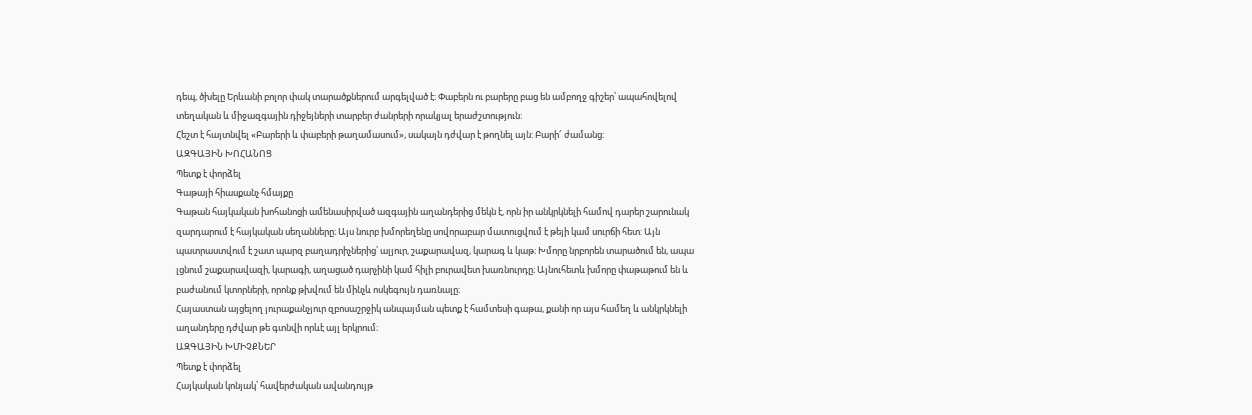դեպ, ծխելը Երևանի բոլոր փակ տարածքներում արգելված է։ Փաբերն ու բարերը բաց են ամբողջ գիշեր՝ ապահովելով տեղական և միջազգային դիջեյների տարբեր ժանրերի որակյալ երաժշտություն:
Հեշտ է հայտնվել «Բարերի և փաբերի թաղամասում», սակայն դժվար է թողնել այն: Բարի՜ ժամանց:
ԱԶԳԱՅԻՆ ԽՈՀԱՆՈՑ
Պետք է փորձել
Գաթայի հիասքանչ հմայքը
Գաթան հայկական խոհանոցի ամենասիրված ազգային աղանդերից մեկն է, որն իր անկրկնելի համով դարեր շարունակ զարդարում է հայկական սեղանները։ Այս նուրբ խմորեղենը սովորաբար մատուցվում է թեյի կամ սուրճի հետ: Այն պատրաստվում է շատ պարզ բաղադրիչներից՝ ալյուր, շաքարավազ, կարագ և կաթ։ Խմորը նրբորեն տարածում են, ապա լցնում շաքարավազի, կարագի, աղացած դարչինի կամ հիլի բուրավետ խառնուրդը։ Այնուհետև խմորը փաթաթում են և բաժանում կտորների, որոնք թխվում են մինչև ոսկեգույն դառնալը։
Հայաստան այցելող յուրաքանչյուր զբոսաշրջիկ անպայման պետք է համտեսի գաթա, քանի որ այս համեղ և անկրկնելի աղանդերը դժվար թե գտնվի որևէ այլ երկրում։
ԱԶԳԱՅԻՆ ԽՄԻՉՔՆԵՐ
Պետք է փորձել
Հայկական կոնյակ՝ հավերժական ավանդույթ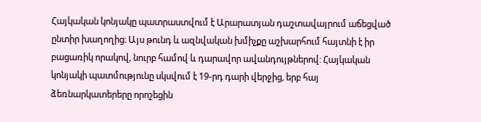Հայկական կոնյակը պատրաստվում է Արարատյան դաշտավայրում աճեցված ընտիր խաղողից։ Այս թունդ և ազնվական խմիչքը աշխարհում հայտնի է իր բացառիկ որակով, նուրբ համով և դարավոր ավանդույթներով: Հայկական կոնյակի պատմությունը սկսվում է 19-րդ դարի վերջից, երբ հայ ձեռնարկատերերը որոշեցին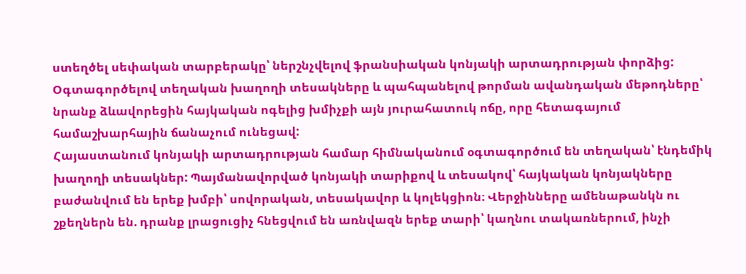ստեղծել սեփական տարբերակը՝ ներշնչվելով ֆրանսիական կոնյակի արտադրության փորձից: Օգտագործելով տեղական խաղողի տեսակները և պահպանելով թորման ավանդական մեթոդները՝ նրանք ձևավորեցին հայկական ոգելից խմիչքի այն յուրահատուկ ոճը, որը հետագայում համաշխարհային ճանաչում ունեցավ:
Հայաստանում կոնյակի արտադրության համար հիմնականում օգտագործում են տեղական՝ էնդեմիկ խաղողի տեսակներ: Պայմանավորված կոնյակի տարիքով և տեսակով՝ հայկական կոնյակները բաժանվում են երեք խմբի՝ սովորական, տեսակավոր և կոլեկցիոն։ Վերջինները ամենաթանկն ու շքեղներն են. դրանք լրացուցիչ հնեցվում են առնվազն երեք տարի՝ կաղնու տակառներում, ինչի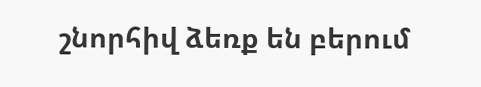շնորհիվ ձեռք են բերում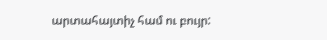արտահայտիչ համ ու բույր: